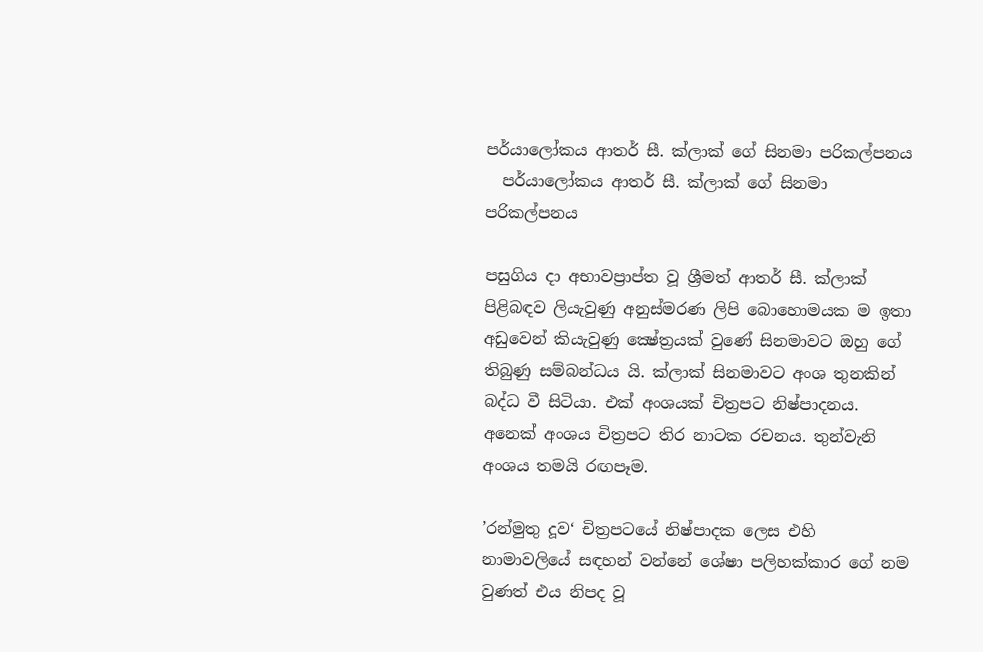පර්යාලෝකය ආතර් සී. ක්ලාක් ගේ සිනමා පරිකල්පනය
  පර්යාලෝකය ආතර් සී. ක්ලාක් ගේ සිනමා පරිකල්පනය

පසුගිය දා අභාවප්‍රාප්ත වූ ශ්‍රීමත් ආතර් සී. ක්ලාක් පිළිබඳව ලියැවුණු අනුස්මරණ ලිපි බොහොමයක ම ඉතා අඩුවෙන් කියැවුණු ක්‍ෂේත්‍රයක් වුණේ සිනමාවට ඔහු ගේ තිබුණු සම්බන්ධය යි. ක්ලාක් සිනමාවට අංශ තුනකින් බද්ධ වී සිටියා. එක් අංශයක් චිත්‍රපට නිෂ්පාදනය. අනෙක් අංශය චිත්‍රපට තිර නාටක රචනය. තුන්වැනි අංශය තමයි රඟපෑම.

’රන්මුතු දූව‘ චිත්‍රපටයේ නිෂ්පාදක ලෙස එහි නාමාවලියේ සඳහන් වන්නේ ශේෂා පලිහක්කාර ගේ නම වුණත් එය නිපද වූ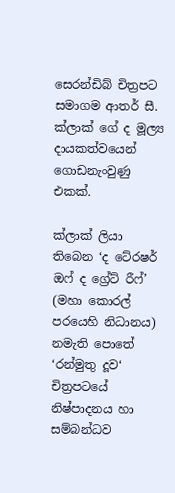සෙරන්ඩිබ් චිත්‍රපට සමාගම ආතර් සී. ක්ලාක් ගේ ද මූල්‍ය දායකත්වයෙන් ගොඩනැංවුණු එකක්.

ක්ලාක් ලියා තිබෙන ‘ද ටේ‍රෂර් ඔෆ් ද ග්‍රේට් රීෆ්’ (මහා කොරල් පරයෙහි නිධානය) නමැති පොතේ ‘රන්මුතු දූව‘ චිත්‍රපටයේ නිෂ්පාදනය හා සම්බන්ධව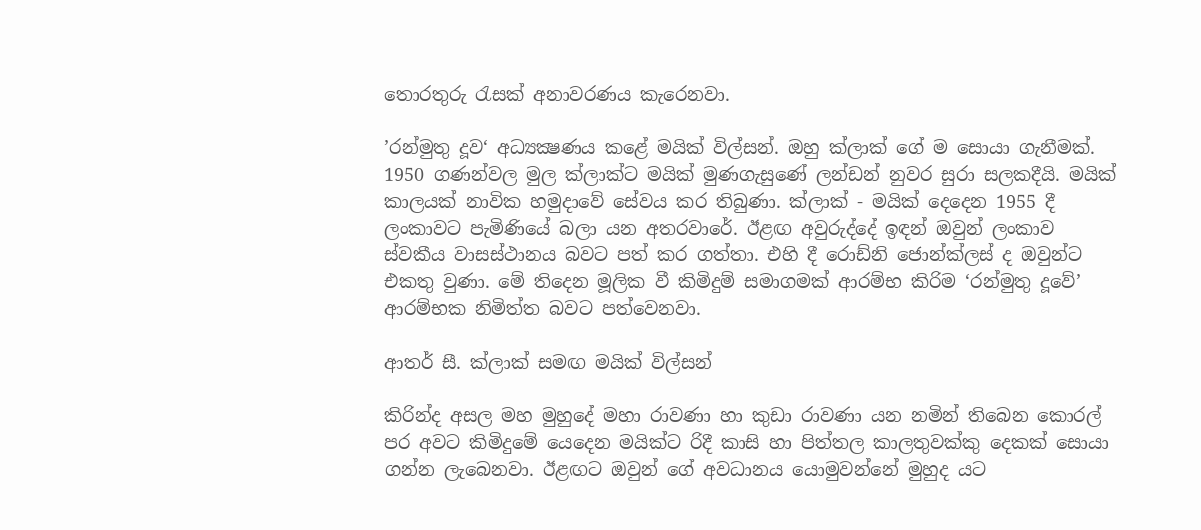තොරතුරු රැසක් අනාවරණය කැරෙනවා.

’රන්මුතු දූව‘ අධ්‍යක්‍ෂණය කළේ මයික් විල්සන්. ඔහු ක්ලාක් ගේ ම සොයා ගැනීමක්. 1950 ගණන්වල මුල ක්ලාක්ට මයික් මුණගැසුණේ ලන්ඩන් නුවර සුරා සලකදීයි. මයික් කාලයක් නාවික හමුදාවේ සේවය කර තිබුණා. ක්ලාක් - මයික් දෙදෙන 1955 දී ලංකාවට පැමිණියේ බලා යන අතරවාරේ. ඊළඟ අවුරුද්දේ ඉඳන් ඔවුන් ලංකාව ස්වකීය වාසස්ථානය බවට පත් කර ගත්තා. එහි දී රොඩ්නි ජොන්ක්ලස් ද ඔවුන්ට එකතු වුණා. මේ තිදෙන මූලික වී කිමිදුම් සමාගමක් ආරම්භ කිරිම ‘රන්මුතු දූවේ’ ආරම්භක නිමිත්ත බවට පත්වෙනවා.

ආතර් සී. ක්ලාක් සමඟ මයික් විල්සන්

කිරින්ද අසල මහ මුහුදේ මහා රාවණා හා කුඩා රාවණා යන නමින් තිබෙන කොරල් පර අවට කිමිදුමේ යෙදෙන මයික්ට රිදී කාසි හා පිත්තල කාලතුවක්කු දෙකක් සොයා ගන්න ලැබෙනවා. ඊළඟට ඔවුන් ගේ අවධානය යොමුවන්නේ මුහුද යට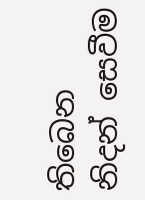තිබෙන නිදන් සෙවීම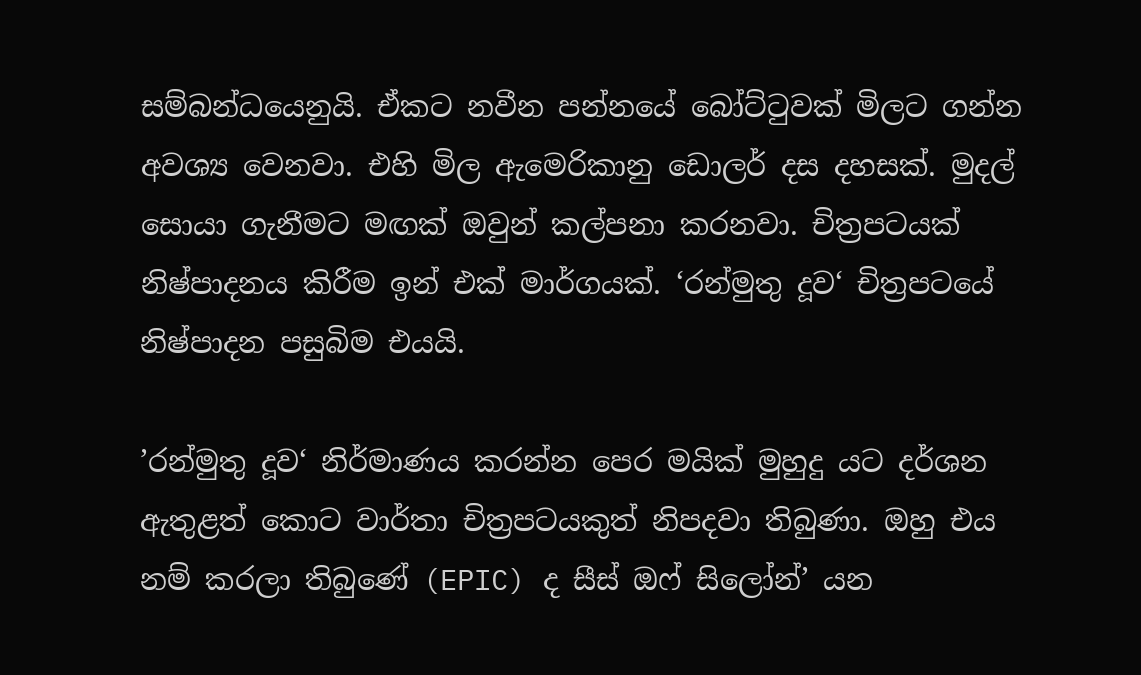සම්බන්ධයෙනුයි. ඒකට නවීන පන්නයේ බෝට්ටුවක් මිලට ගන්න අවශ්‍ය වෙනවා. එහි මිල ඇමෙරිකානු ඩොලර් දස දහසක්. මුදල් සොයා ගැනීමට මඟක් ඔවුන් කල්පනා කරනවා. චිත්‍රපටයක් නිෂ්පාදනය කිරීම ඉන් එක් මාර්ගයක්. ‘රන්මුතු දූව‘ චිත්‍රපටයේ නිෂ්පාදන පසුබිම එයයි.

’රන්මුතු දූව‘ නිර්මාණය කරන්න පෙර මයික් මුහුදු යට දර්ශන ඇතුළත් කොට වාර්තා චිත්‍රපටයකුත් නිපදවා තිබුණා. ඔහු එය නම් කරලා තිබුණේ (EPIC) ද සීස් ඔෆ් සිලෝන්’ යන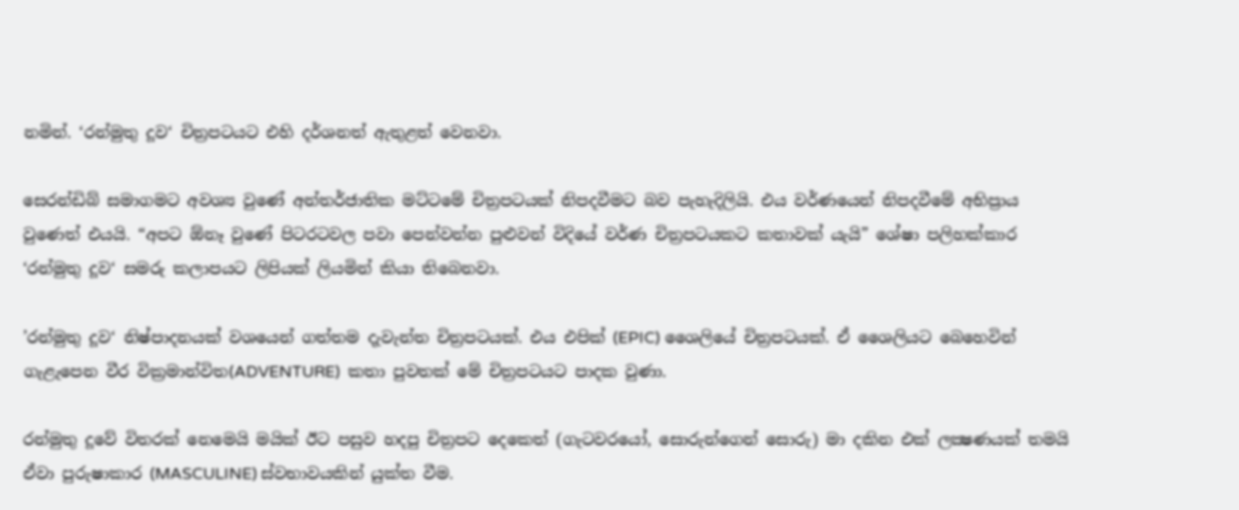නමින්. ‘රන්මුතු දූව‘ චිත්‍රපටයට එහි දර්ශනත් ඇතුළත් වෙනවා.

සෙරන්ඩිබ් සමාගමට අවශ්‍ය වුණේ අන්තර්ජාතික මට්ටමේ චිත්‍රපටයක් නිපදවීමට බව පැහැදිලියි. එය වර්ණයෙන් නිපදවීමේ අභිප්‍රාය වුණෙත් එයයි. “අපට ඕනෑ වුණේ පිටරටවල පවා පෙන්වන්න පුළුවන් විදියේ වර්ණ චිත්‍රපටයකට කතාවක් යැයි” ශේෂා පලිහක්කාර ‘රන්මුතු දූව‘ සමරු කලාපයට ලිපියක් ලියමින් කියා තිබෙනවා.

’රන්මුතු දූව‘ නිෂ්පාදනයක් වශයෙන් ගත්තම දැවැන්ත චිත්‍රපටයක්. එය එපික් (EPIC) ශෛලියේ චිත්‍රපටයක්. ඒ ශෛලියට බෙහෙවින් ගැළැපෙන වීර වික්‍රමාන්විත(ADVENTURE)  කතා පුවතක් මේ චිත්‍රපටයට පාදක වුණා.

රන්මුතු දූවේ විතරක් නෙමෙයි මයික් ඊට පසුව හදපු චිත්‍රපට දෙකෙත් (ගැටවරයෝ, සොරුන්ගෙන් සොරු) මා දකින එක් ලක්‍ෂණයක් තමයි ඒවා පුරුෂාකාර (MASCULINE) ස්වභාවයකින් යුක්ත වීම.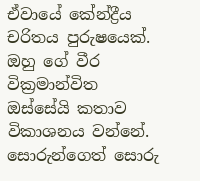ඒවායේ කේන්ද්‍රීය චරිතය පුරුෂයෙක්. ඔහු ගේ වීර වික්‍රමාන්විත ඔස්සේයි කතාව විකාශනය වන්නේ. සොරුන්ගෙත් සොරු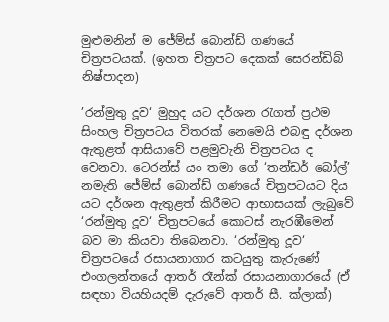මුළුමනින් ම ජේම්ස් බොන්ඩ් ගණයේ චිත්‍රපටයක්. (ඉහත චිත්‍රපට දෙකක් සෙරන්ඩිබ් නිෂ්පාදන)

’රන්මුතු දූව‘ මුහුද යට දර්ශන රැගත් ප්‍රථම සිංහල චිත්‍රපටය විතරක් නෙමෙයි එබඳු දර්ශන ඇතුළත් ආසියාවේ පළමුවැනි චිත්‍රපටය ද වෙනවා. ටෙරන්ස් යං තමා ගේ ‘තන්ඩර් බෝල්’ නමැති ජේම්ස් බොන්ඩ් ගණයේ චිත්‍රපටයට දිය යට දර්ශන ඇතුළත් කිරීමට ආභාසයක් ලැබුවේ ‘රන්මුතු දූව‘ චිත්‍රපටයේ කොටස් නැරඹීමෙන් බව මා කියවා තිබෙනවා. ‘රන්මුතු දූව‘ චිත්‍රපටයේ රසායනාගාර කටයුතු කැරුණේ එංගලන්තයේ ආතර් රෑන්ක් රසායනාගාරයේ (ඒ සඳහා වියහියදම් දැරුවේ ආතර් සී. ක්ලාක්)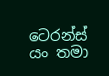ටෙරන්ස් යං තමා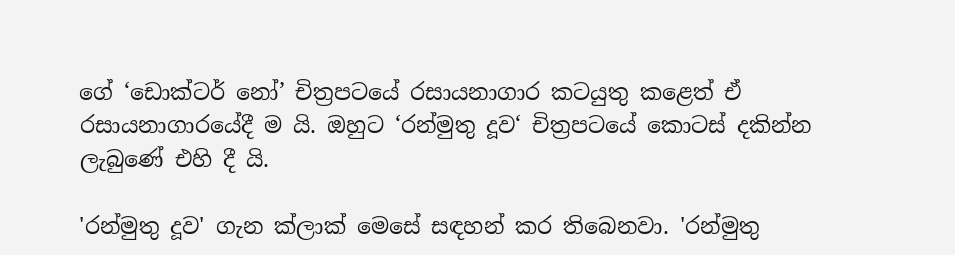ගේ ‘ඩොක්ටර් නෝ’ චිත්‍රපටයේ රසායනාගාර කටයුතු කළෙත් ඒ රසායනාගාරයේදී ම යි. ඔහුට ‘රන්මුතු දූව‘ චිත්‍රපටයේ කොටස් දකින්න ලැබුණේ එහි දී යි.

'රන්මුතු දූව' ගැන ක්ලාක් මෙසේ සඳහන් කර තිබෙනවා. 'රන්මුතු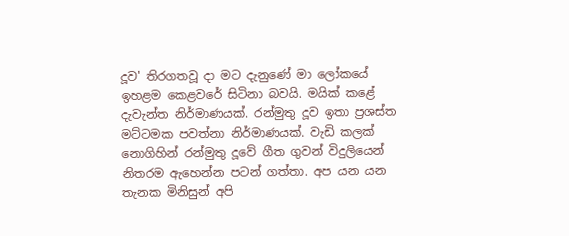දූව' තිරගතවූ දා මට දැනුණේ මා ලෝකයේ ඉහළම කෙළවරේ සිටිනා බවයි. මයික් කළේ දැවැන්ත නිර්මාණයක්. රන්මුතු දූව ඉතා ප්‍රශස්ත මට්ටමක පවත්නා නිර්මාණයක්. වැඩි කලක් නොගිහින් රන්මුතු දූවේ ගීත ගුවන් විදුලියෙන් නිතරම ඇහෙන්න පටන් ගත්තා. අප යන යන තැනක මිනිසුන් අපි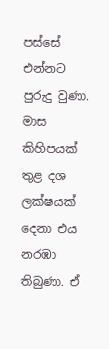පස්සේ එන්නට පුරුදු වුණා. මාස කිහිපයක් තුළ දශ ලක්ෂයක් දෙනා එය නරඹා තිබුණා. ඒ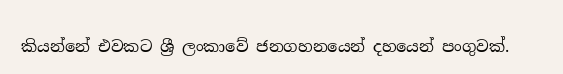කියන්නේ එවකට ශ්‍රී ලංකාවේ ජනගහනයෙන් දහයෙන් පංගුවක්.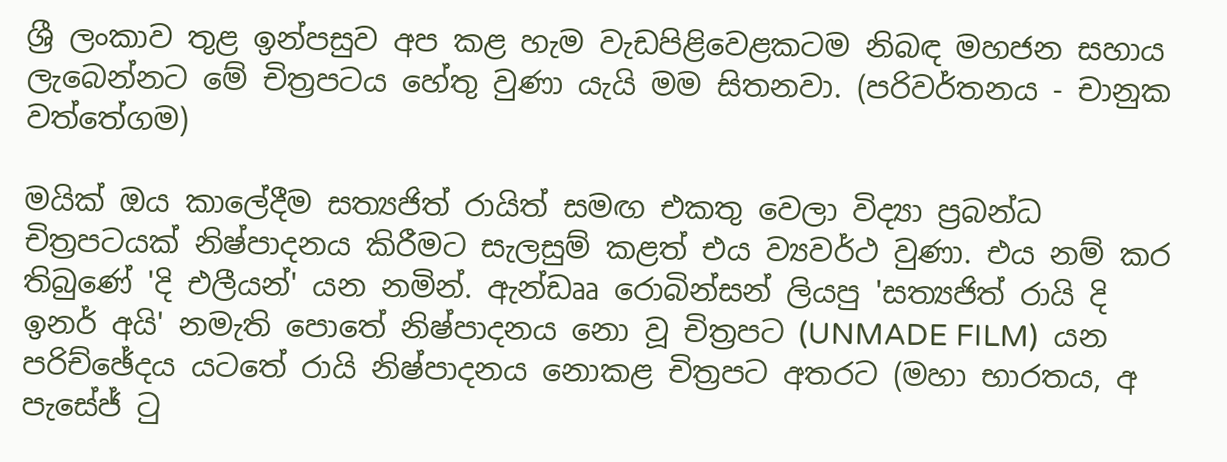ශ්‍රී ලංකාව තුළ ඉන්පසුව අප කළ හැම වැඩපිළිවෙළකටම නිබඳ මහජන සහාය ලැබෙන්නට මේ චිත්‍රපටය හේතු වුණා යැයි මම සිතනවා. (පරිවර්තනය - චානුක වත්තේගම)

මයික් ඔය කාලේදීම සත්‍යජිත් රායිත් සමඟ එකතු වෙලා විද්‍යා ප්‍රබන්ධ චිත්‍රපටයක් නිෂ්පාදනය කිරීමට සැලසුම් කළත් එය ව්‍යවර්ථ වුණා. එය නම් කර තිබුණේ 'දි එලීයන්' යන නමින්. ඇන්ඩෲ රොබින්සන් ලියපු 'සත්‍යජිත් රායි දි ඉනර් අයි' නමැති පොතේ නිෂ්පාදනය නො වූ චිත්‍රපට (UNMADE FILM)  යන පරිච්ඡේදය යටතේ රායි නිෂ්පාදනය නොකළ චිත්‍රපට අතරට (මහා භාරතය, අ පැසේජ් ටු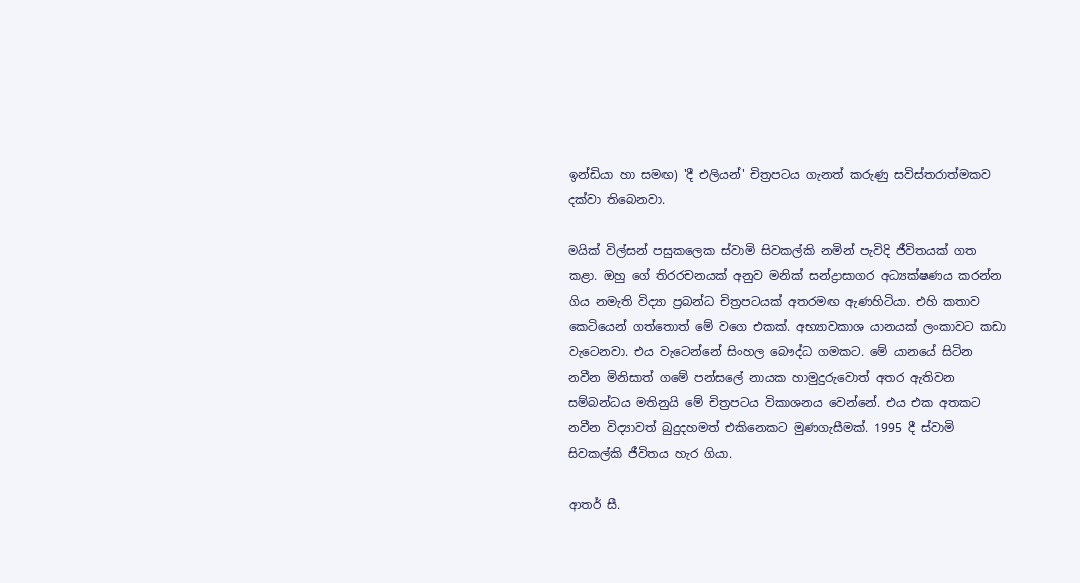ඉන්ඩියා හා සමඟ) 'දී එලියන්' චිත්‍රපටය ගැනත් කරුණු සවිස්තරාත්මකව දක්වා තිබෙනවා.

මයික් විල්සන් පසුකලෙක ස්වාමි සිවකල්කි නමින් පැවිදි ජීවිතයක් ගත කළා. ඔහු ගේ තිරරචනයක් අනුව මනික් සන්ද්‍රාසාගර අධ්‍යක්ෂණය කරන්න ගිය නමැති විද්‍යා ප්‍රබන්ධ චිත්‍රපටයක් අතරමඟ ඇණහිටියා. එහි කතාව කෙටියෙන් ගත්තොත් මේ වගෙ එකක්. අභ්‍යාවකාශ යානයක් ලංකාවට කඩා වැටෙනවා. එය වැටෙන්නේ සිංහල බෞද්ධ ගමකට. මේ යානයේ සිටින නවීන මිනිසාත් ගමේ පන්සලේ නායක හාමුදුරුවොත් අතර ඇතිවන සම්බන්ධය මතිනුයි මේ චිත්‍රපටය විකාශනය වෙන්නේ. එය එක අතකට නවීන විද්‍යාවත් බුදුදහමත් එකිනෙකට මුණගැසීමක්. 1995 දී ස්වාමි සිවකල්කි ජීවිතය හැර ගියා.

ආතර් සී.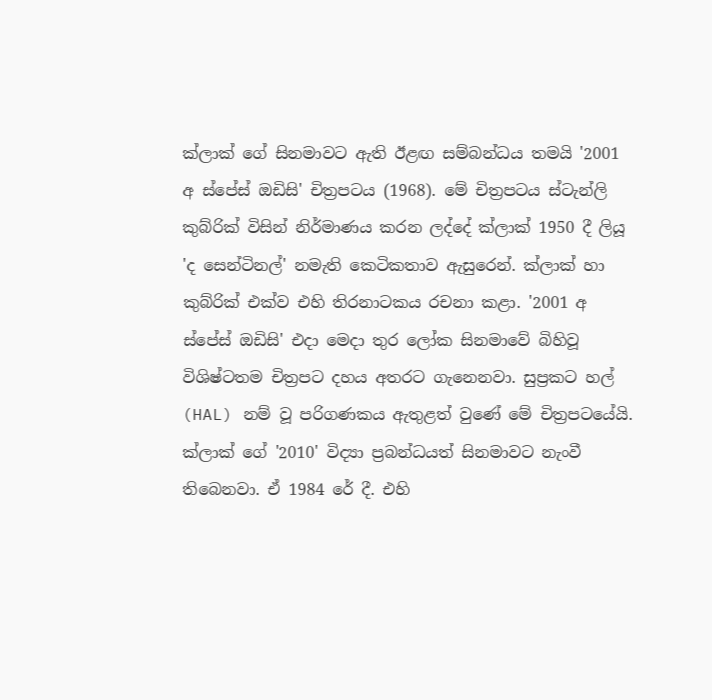ක්ලාක් ගේ සිනමාවට ඇති ඊළඟ සම්බන්ධය තමයි '2001 අ ස්පේස් ඔඩිසි' චිත්‍රපටය (1968). මේ චිත්‍රපටය ස්ටැන්ලි කුබ්රික් විසින් නිර්මාණය කරන ලද්දේ ක්ලාක් 1950 දී ලියූ 'ද සෙන්ටිනල්' නමැති කෙටිකතාව ඇසුරෙන්. ක්ලාක් හා කුබ්රික් එක්ව එහි තිරනාටකය රචනා කළා. '2001 අ ස්පේස් ඔඩිසි' එදා මෙදා තුර ලෝක සිනමාවේ බිහිවූ විශිෂ්ටතම චිත්‍රපට දහය අතරට ගැනෙනවා. සුප්‍රකට හල් (HAL) නම් වූ පරිගණකය ඇතුළත් වුණේ මේ චිත්‍රපටයේයි. ක්ලාක් ගේ '2010' විද්‍යා ප්‍රබන්ධයත් සිනමාවට නැංවී තිබෙනවා. ඒ 1984 රේ දී. එහි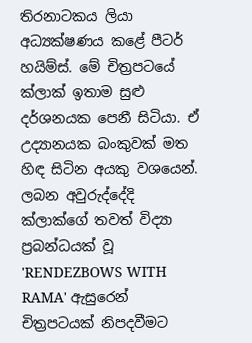තිරනාටකය ලියා අධ්‍යක්ෂණය කළේ පීටර් හයිම්ස්. මේ චිත්‍රපටයේ ක්ලාක් ඉතාම සුළු දර්ශනයක පෙනී සිටියා. ඒ උද්‍යානයක බංකුවක් මත හිඳ සිටින අයකු වශයෙන්. ලබන අවුරුද්දේදි ක්ලාක්ගේ තවත් විද්‍යා ප්‍රබන්ධයක් වූ 'RENDEZBOWS WITH RAMA' ඇසුරෙන් චිත්‍රපටයක් නිපදවීමට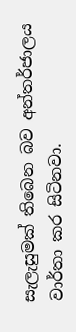සැලැසුමක් තිබෙන බව අන්තර්ජාලය වාර්තා කර සිටිනවා.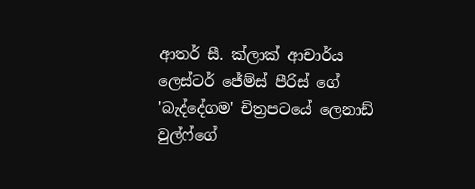ආතර් සී. ක්ලාක් ආචාර්ය ලෙස්ටර් ජේම්ස් පීරිස් ගේ 'බැද්දේගම' චිත්‍රපටයේ ලෙනාඩ් වුල්ෆ්ගේ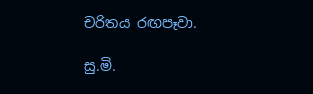චරිතය රඟපෑවා.

සු.මි.